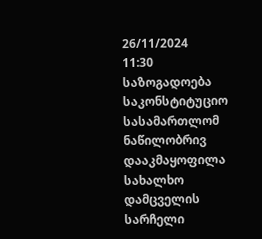26/11/2024
11:30
საზოგადოება
საკონსტიტუციო სასამართლომ ნაწილობრივ დააკმაყოფილა სახალხო დამცველის სარჩელი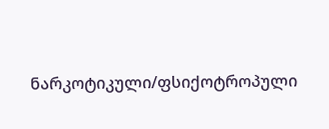ნარკოტიკული/ფსიქოტროპული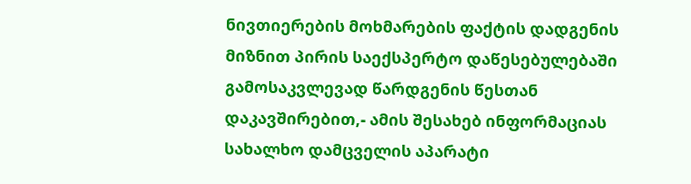ნივთიერების მოხმარების ფაქტის დადგენის მიზნით პირის საექსპერტო დაწესებულებაში გამოსაკვლევად წარდგენის წესთან დაკავშირებით,- ამის შესახებ ინფორმაციას სახალხო დამცველის აპარატი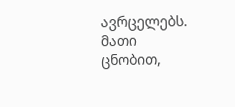ავრცელებს.
მათი ცნობით,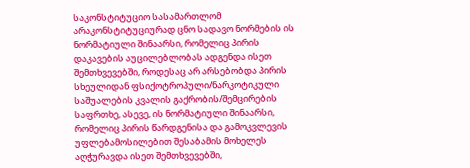საკონსტიტუციო სასამართლომ არაკონსტიტუციურად ცნო სადავო ნორმების ის ნორმატიული შინაარსი, რომელიც პირის დაკავების აუცილებლობას ადგენდა ისეთ შემთხვევებში, როდესაც არ არსებობდა პირის სხეულიდან ფსიქოტროპული/ნარკოტიკული საშუალების კვალის გაქრობის/შემცირების საფრთხე, ასევე, ის ნორმატიული შინაარსი, რომელიც პირის წარდგენისა და გამოკვლევის უფლებამოსილებით შესაბამის მოხელეს აღჭურავდა ისეთ შემთხვევებში,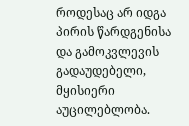როდესაც არ იდგა პირის წარდგენისა და გამოკვლევის გადაუდებელი, მყისიერი აუცილებლობა.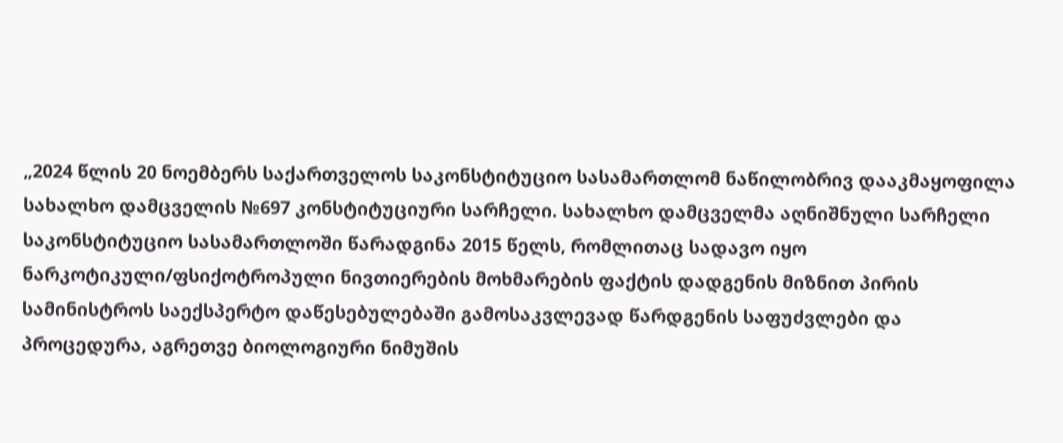„2024 წლის 20 ნოემბერს საქართველოს საკონსტიტუციო სასამართლომ ნაწილობრივ დააკმაყოფილა სახალხო დამცველის №697 კონსტიტუციური სარჩელი. სახალხო დამცველმა აღნიშნული სარჩელი საკონსტიტუციო სასამართლოში წარადგინა 2015 წელს, რომლითაც სადავო იყო ნარკოტიკული/ფსიქოტროპული ნივთიერების მოხმარების ფაქტის დადგენის მიზნით პირის სამინისტროს საექსპერტო დაწესებულებაში გამოსაკვლევად წარდგენის საფუძვლები და პროცედურა, აგრეთვე ბიოლოგიური ნიმუშის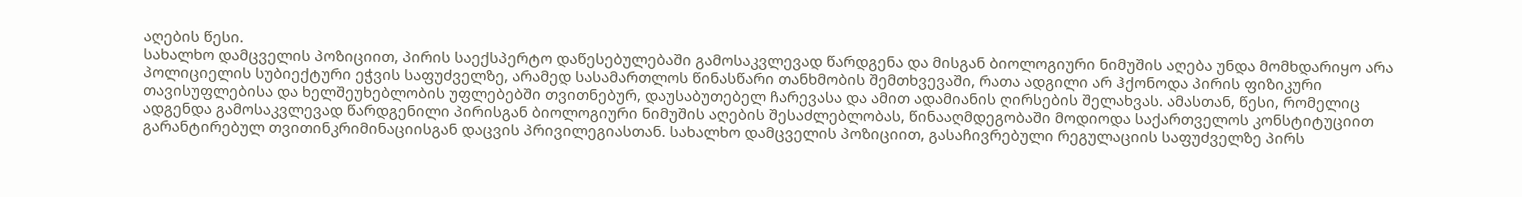აღების წესი.
სახალხო დამცველის პოზიციით, პირის საექსპერტო დაწესებულებაში გამოსაკვლევად წარდგენა და მისგან ბიოლოგიური ნიმუშის აღება უნდა მომხდარიყო არა პოლიციელის სუბიექტური ეჭვის საფუძველზე, არამედ სასამართლოს წინასწარი თანხმობის შემთხვევაში, რათა ადგილი არ ჰქონოდა პირის ფიზიკური თავისუფლებისა და ხელშეუხებლობის უფლებებში თვითნებურ, დაუსაბუთებელ ჩარევასა და ამით ადამიანის ღირსების შელახვას. ამასთან, წესი, რომელიც ადგენდა გამოსაკვლევად წარდგენილი პირისგან ბიოლოგიური ნიმუშის აღების შესაძლებლობას, წინააღმდეგობაში მოდიოდა საქართველოს კონსტიტუციით გარანტირებულ თვითინკრიმინაციისგან დაცვის პრივილეგიასთან. სახალხო დამცველის პოზიციით, გასაჩივრებული რეგულაციის საფუძველზე პირს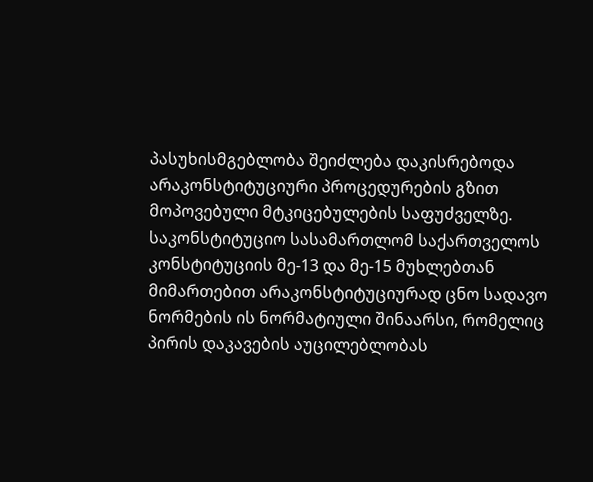პასუხისმგებლობა შეიძლება დაკისრებოდა არაკონსტიტუციური პროცედურების გზით მოპოვებული მტკიცებულების საფუძველზე.
საკონსტიტუციო სასამართლომ საქართველოს კონსტიტუციის მე-13 და მე-15 მუხლებთან მიმართებით არაკონსტიტუციურად ცნო სადავო ნორმების ის ნორმატიული შინაარსი, რომელიც პირის დაკავების აუცილებლობას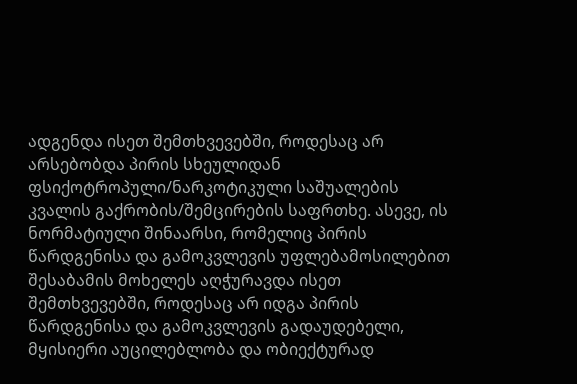ადგენდა ისეთ შემთხვევებში, როდესაც არ არსებობდა პირის სხეულიდან ფსიქოტროპული/ნარკოტიკული საშუალების კვალის გაქრობის/შემცირების საფრთხე. ასევე, ის ნორმატიული შინაარსი, რომელიც პირის წარდგენისა და გამოკვლევის უფლებამოსილებით შესაბამის მოხელეს აღჭურავდა ისეთ შემთხვევებში, როდესაც არ იდგა პირის წარდგენისა და გამოკვლევის გადაუდებელი, მყისიერი აუცილებლობა და ობიექტურად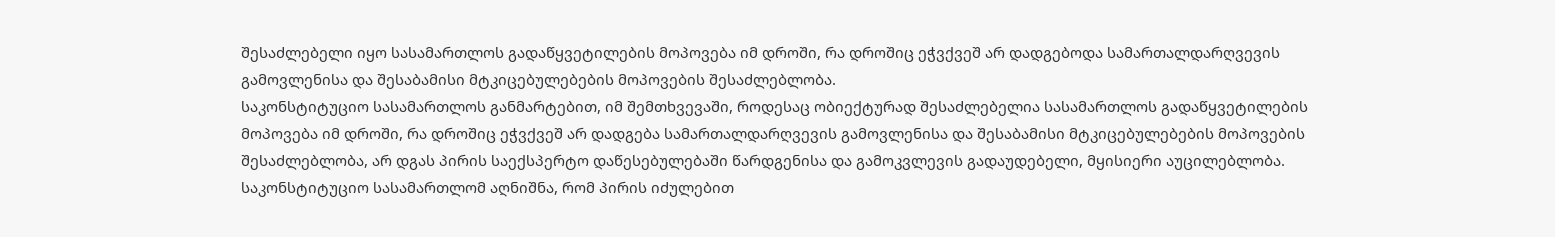შესაძლებელი იყო სასამართლოს გადაწყვეტილების მოპოვება იმ დროში, რა დროშიც ეჭვქვეშ არ დადგებოდა სამართალდარღვევის გამოვლენისა და შესაბამისი მტკიცებულებების მოპოვების შესაძლებლობა.
საკონსტიტუციო სასამართლოს განმარტებით, იმ შემთხვევაში, როდესაც ობიექტურად შესაძლებელია სასამართლოს გადაწყვეტილების მოპოვება იმ დროში, რა დროშიც ეჭვქვეშ არ დადგება სამართალდარღვევის გამოვლენისა და შესაბამისი მტკიცებულებების მოპოვების შესაძლებლობა, არ დგას პირის საექსპერტო დაწესებულებაში წარდგენისა და გამოკვლევის გადაუდებელი, მყისიერი აუცილებლობა.
საკონსტიტუციო სასამართლომ აღნიშნა, რომ პირის იძულებით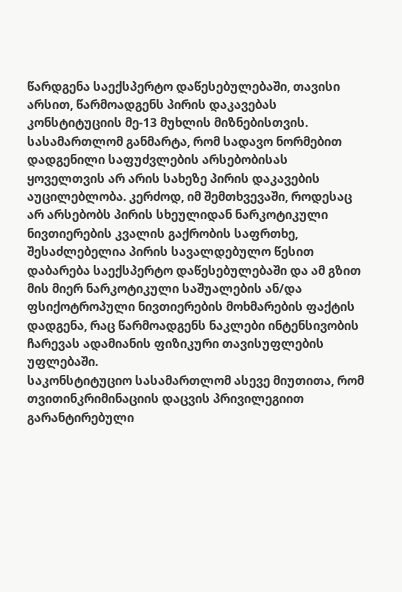წარდგენა საექსპერტო დაწესებულებაში, თავისი არსით, წარმოადგენს პირის დაკავებას კონსტიტუციის მე-13 მუხლის მიზნებისთვის. სასამართლომ განმარტა, რომ სადავო ნორმებით დადგენილი საფუძვლების არსებობისას ყოველთვის არ არის სახეზე პირის დაკავების აუცილებლობა. კერძოდ, იმ შემთხვევაში, როდესაც არ არსებობს პირის სხეულიდან ნარკოტიკული ნივთიერების კვალის გაქრობის საფრთხე, შესაძლებელია პირის სავალდებულო წესით დაბარება საექსპერტო დაწესებულებაში და ამ გზით მის მიერ ნარკოტიკული საშუალების ან/და ფსიქოტროპული ნივთიერების მოხმარების ფაქტის დადგენა, რაც წარმოადგენს ნაკლები ინტენსივობის ჩარევას ადამიანის ფიზიკური თავისუფლების უფლებაში.
საკონსტიტუციო სასამართლომ ასევე მიუთითა, რომ თვითინკრიმინაციის დაცვის პრივილეგიით გარანტირებული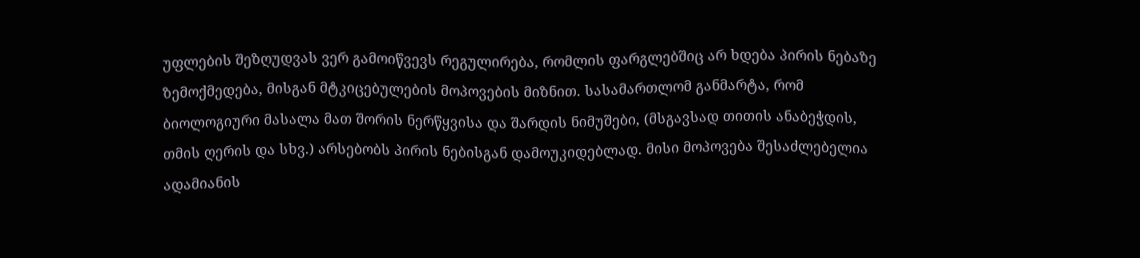უფლების შეზღუდვას ვერ გამოიწვევს რეგულირება, რომლის ფარგლებშიც არ ხდება პირის ნებაზე ზემოქმედება, მისგან მტკიცებულების მოპოვების მიზნით. სასამართლომ განმარტა, რომ ბიოლოგიური მასალა მათ შორის ნერწყვისა და შარდის ნიმუშები, (მსგავსად თითის ანაბეჭდის, თმის ღერის და სხვ.) არსებობს პირის ნებისგან დამოუკიდებლად. მისი მოპოვება შესაძლებელია ადამიანის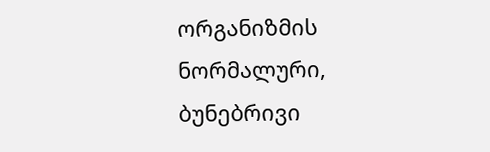ორგანიზმის ნორმალური, ბუნებრივი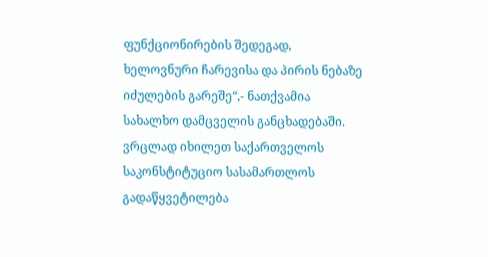ფუნქციონირების შედეგად, ხელოვნური ჩარევისა და პირის ნებაზე იძულების გარეშე“,- ნათქვამია სახალხო დამცველის განცხადებაში.
ვრცლად იხილეთ საქართველოს საკონსტიტუციო სასამართლოს გადაწყვეტილება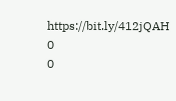https://bit.ly/412jQAH
0
0